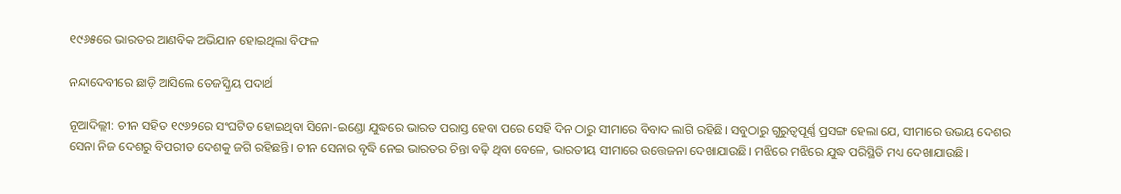୧୯୬୫ରେ ଭାରତର ଆଣବିକ ଅଭିଯାନ ହୋଇଥିଲା ବିଫଳ

ନନ୍ଦାଦେବୀରେ ଛାଡ଼ି ଆସିଲେ ତେଜସ୍କ୍ରିୟ ପଦାର୍ଥ

ନୂଆଦିଲ୍ଲୀ: ଚୀନ ସହିତ ୧୯୬୨ରେ ସଂଘଟିତ ହୋଇଥିବା ସିନୋ-ଇଣ୍ଡୋ ଯୁଦ୍ଧରେ ଭାରତ ପରାସ୍ତ ହେବା ପରେ ସେହି ଦିନ ଠାରୁ ସୀମାରେ ବିବାଦ ଲାଗି ରହିଛି। ସବୁଠାରୁ ଗୁରୁତ୍ୱପୂର୍ଣ୍ଣ ପ୍ରସଙ୍ଗ ହେଲା ଯେ, ସୀମାରେ ଉଭୟ ଦେଶର ସେନା ନିଜ ଦେଶରୁ ବିପରୀତ ଦେଶକୁ ଜଗି ରହିଛନ୍ତି। ଚୀନ ସେନାର ବୃଦ୍ଧି ନେଇ ଭାରତର ଚିନ୍ତା ବଢ଼ି ଥିବା ବେଳେ, ଭାରତୀୟ ସୀମାରେ ଉତ୍ତେଜନା ଦେଖାଯାଉଛି। ମଝିରେ ମଝିରେ ଯୁଦ୍ଧ ପରିସ୍ଥିତି ମଧ୍ୟ ଦେଖାଯାଉଛି।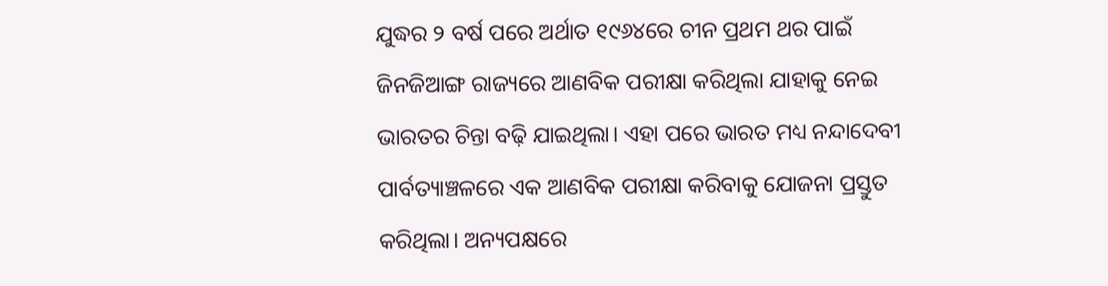ଯୁଦ୍ଧର ୨ ବର୍ଷ ପରେ ଅର୍ଥାତ ୧୯୬୪ରେ ଚୀନ ପ୍ରଥମ ଥର ପାଇଁ ଜିନଜିଆଙ୍ଗ ରାଜ୍ୟରେ ଆଣବିକ ପରୀକ୍ଷା କରିଥିଲା ଯାହାକୁ ନେଇ ଭାରତର ଚିନ୍ତା ବଢ଼ି ଯାଇଥିଲା। ଏହା ପରେ ଭାରତ ମଧ୍ୟ ନନ୍ଦାଦେବୀ ପାର୍ବତ୍ୟାଞ୍ଚଳରେ ଏକ ଆଣବିକ ପରୀକ୍ଷା କରିବାକୁ ଯୋଜନା ପ୍ରସ୍ତୁତ କରିଥିଲା। ଅନ୍ୟପକ୍ଷରେ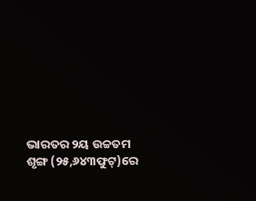ଭାରତର ୨ୟ ଉଚ୍ଚତମ ଶୃଙ୍ଗ (୨୫,୬୪୩ଫୁଟ୍‌)ରେ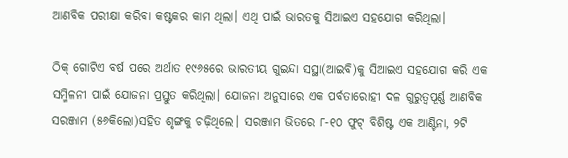ଆଣବିକ ପରୀକ୍ଷା କରିବା କଷ୍ଟକର କାମ ଥିଲା। ଏଥି ପାଇଁ ଭାରତକୁ ସିଆଇଏ ସହଯୋଗ କରିଥିଲା।

ଠିକ୍‌ ଗୋଟିଏ ବର୍ଷ ପରେ ଅର୍ଥାତ ୧୯୬୫ରେ ଭାରତୀୟ ଗୁଇନ୍ଦା ସସ୍ଥା(ଆଇବି)କୁ ସିଆଇଏ ସହଯୋଗ କରି ଏକ ସମ୍ମିଳନୀ ପାଇଁ ଯୋଜନା ପ୍ରସ୍ତୁତ କରିଥିଲା। ଯୋଜନା ଅନୁସାରେ ଏକ ପର୍ବତାରୋହୀ ଦଳ ଗୁରୁତ୍ୱପୂର୍ଣ୍ଣ ଆଣବିକ ସରଞ୍ଜାମ (୫୬କିଲୋ)ସହିତ ଶୃଙ୍ଗକୁ ଚଢ଼ିଥିଲେ। ସରଞ୍ଜାମ ଭିତରେ ୮-୧୦ ଫୁଟ୍‌ ବିଶିଷ୍ଟ ଏକ ଆଣ୍ଟିନା, ୨ଟି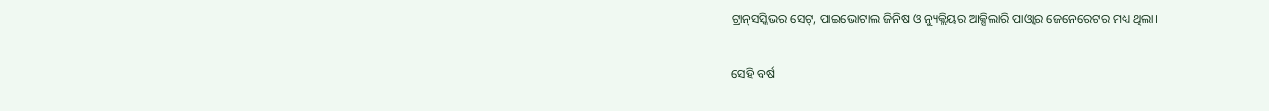ଟ୍ରାନ୍‌ସସ୍କିଭର ସେଟ୍‌, ପାଇଭୋଟାଲ ଜିନିଷ ଓ ନ୍ୟୁକ୍ଲିୟର ଆକ୍ସିଲାରି ପାଓ୍ଵାର ଜେନେରେଟର ମଧ୍ୟ ଥିଲା।

ସେହି ବର୍ଷ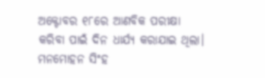ଅକ୍ଟୋବର ୧୮ରେ ଆଣବିକ ପରୀକ୍ଷା କରିବା ପାଇଁ ଦିନ ଧାର୍ଯ୍ୟ କରାଯାଇ ଥିଲା। ମନମୋହନ ସିଂହ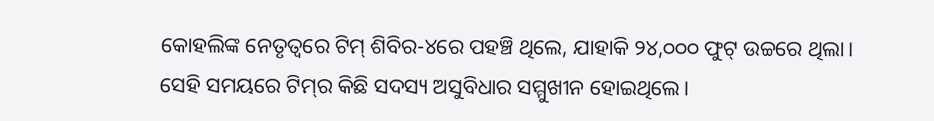କୋହଲିଙ୍କ ନେତୃତ୍ୱରେ ଟିମ୍‌ ଶିବିର-୪ରେ ପହଞ୍ଚି ଥିଲେ, ଯାହାକି ୨୪,୦୦୦ ଫୁଟ୍‌ ଉଚ୍ଚରେ ଥିଲା। ସେହି ସମୟରେ ଟିମ୍‌ର କିଛି ସଦସ୍ୟ ଅସୁବିଧାର ସମ୍ମୁଖୀନ ହୋଇଥିଲେ।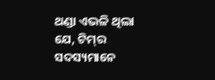ଥଣ୍ଡା ଏଭଳି ଥିଲା ଯେ, ଟିମ୍‌ର ସଦସ୍ୟମାନେ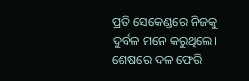ପ୍ରତି ସେକେଣ୍ଡରେ ନିଜକୁ ଦୁର୍ବଳ ମନେ କରୁଥିଲେ। ଶେଷରେ ଦଳ ଫେରି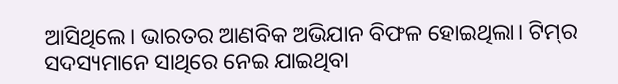ଆସିଥିଲେ। ଭାରତର ଆଣବିକ ଅଭିଯାନ ବିଫଳ ହୋଇଥିଲା। ଟିମ୍‌ର ସଦସ୍ୟମାନେ ସାଥିରେ ନେଇ ଯାଇଥିବା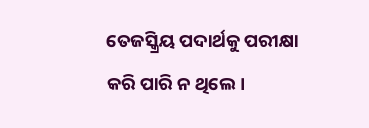ତେଜସ୍କ୍ରିୟ ପଦାର୍ଥକୁ ପରୀକ୍ଷା କରି ପାରି ନ ଥିଲେ।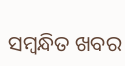ସମ୍ବନ୍ଧିତ ଖବର